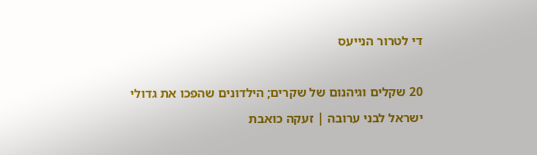די לטרור הנייעס

20 שקלים וגיהנום של שקרים; הילדונים שהפכו את גדולי ישראל לבני ערובה | זעקה כואבת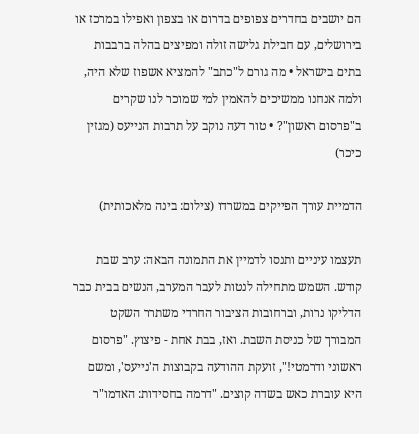הם יושבים בחדרים צפופים בדרום או בצפון ואפילו במרכז או בירושלים, עם חבילת גלישה זולה ומפיצים בהלה ברבבות בתים בישראל • מה גורם ל"כתב" להמציא אשפוז שלא היה, ולמה אנחנו ממשיכים להאמין למי שמוכר לנו שקרים ב"פרסום ראשון"? • טור דעה נוקב על תרבות הנייעס (מגזין כיכר)

הדמיית עורך הפייקים במשרדו (צילום: בינה מלאכותית)

תעצמו עיניים ותנסו לדמיין את התמונה הבאה: ערב שבת קודש. השמש מתחילה לנטות לעבר המערב, הנשים בבית כבר הדליקו נרות, וברחובות הציבור החרדי משתרר השקט המבורך של כניסת השבת. ואז, בבת אחת - פיצוץ. "פרסום ראשוני ודרמטי!", זועקת ההודעה בקבוצות ה'נייעס', ומשם היא עוברת כאש בשדה קוצים. "דרמה בחסידות: האדמו"ר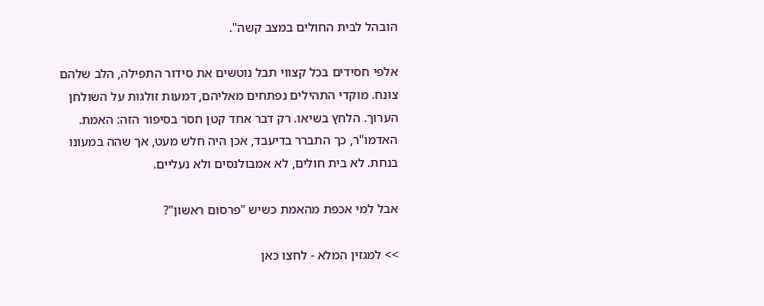הובהל לבית החולים במצב קשה".

אלפי חסידים בכל קצווי תבל נוטשים את סידור התפילה, הלב שלהם צונח. מוקדי התהילים נפתחים מאליהם, דמעות זולגות על השולחן הערוך. הלחץ בשיאו. רק דבר אחד קטן חסר בסיפור הזה: האמת. האדמו"ר, כך התברר בדיעבד, אכן היה חלש מעט, אך שהה במעונו בנחת. לא בית חולים, לא אמבולנסים ולא נעליים.

אבל למי אכפת מהאמת כשיש "פרסום ראשון"?

>> למגזין המלא - לחצו כאן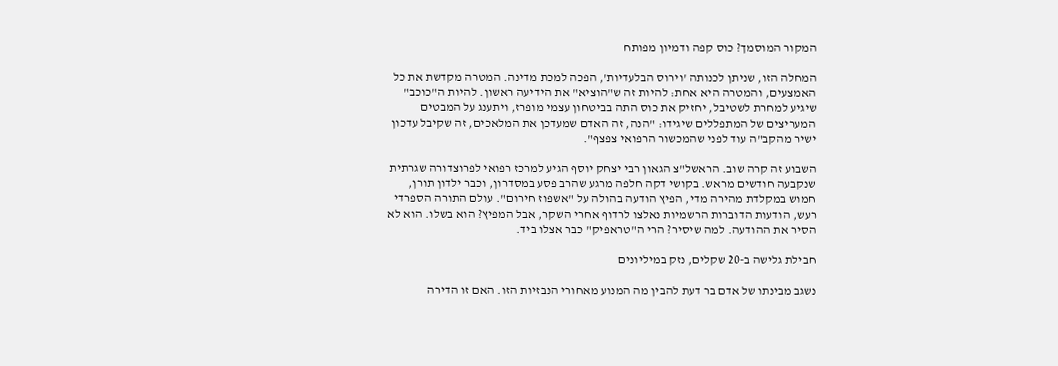המקור המוסמך? כוס קפה ודמיון מפותח

המחלה הזו, שניתן לכנותה 'וירוס הבלעדיות', הפכה למכת מדינה. המטרה מקדשת את כל האמצעים, והמטרה היא אחת: להיות זה ש"הוציא" את הידיעה ראשון. להיות ה"כוכב" שיגיע למחרת לשטיבל, יחזיק את כוס התה בביטחון עצמי מופרז, ויתענג על המבטים המעריצים של המתפללים שיגידו: "הנה, זה האדם שמעדכן את המלאכים, זה שקיבל עדכון ישיר מהקב"ה עוד לפני שהמכשור הרפואי צפצף".

השבוע זה קרה שוב. הראשל"צ הגאון רבי יצחק יוסף הגיע למרכז רפואי לפרוצדורה שגרתית שנקבעה חודשים מראש. בקושי דקה חלפה מרגע שהרב פסע במסדרון, וכבר ילדון תורן, חמוש במקלדת מהירה מדי, הפיץ הודעה בהולה על "אשפוז חירום". עולם התורה הספרדי רעש, הודעות הדוברות הרשמיות נאלצו לרדוף אחרי השקר, אבל המפיץ? הוא בשלו. הוא לא הסיר את ההודעה. למה שיסיר? הרי ה"טראפיק" כבר אצלו ביד.

חבילת גלישה ב-20 שקלים, נזק במיליונים

נשגב מבינתו של אדם בר דעת להבין מה המנוע מאחורי הנבזיות הזו. האם זו הדירה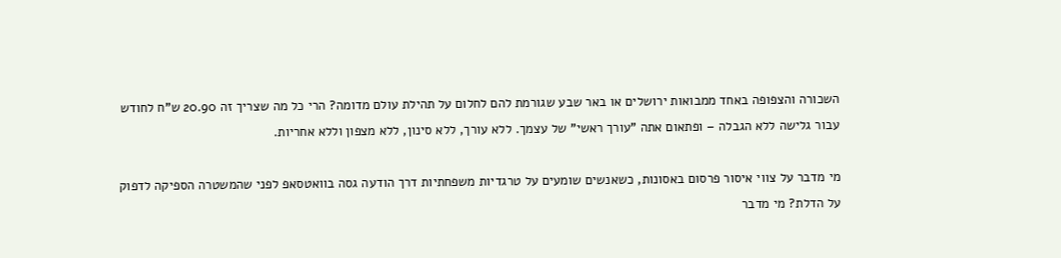השכורה והצפופה באחד ממבואות ירושלים או באר שבע שגורמת להם לחלום על תהילת עולם מדומה? הרי כל מה שצריך זה 20.90 ש"ח לחודש עבור גלישה ללא הגבלה – ופתאום אתה "עורך ראשי" של עצמך. ללא עורך, ללא סינון, ללא מצפון וללא אחריות.

מי מדבר על צווי איסור פרסום באסונות, כשאנשים שומעים על טרגדיות משפחתיות דרך הודעה גסה בוואטסאפ לפני שהמשטרה הספיקה לדפוק על הדלת? מי מדבר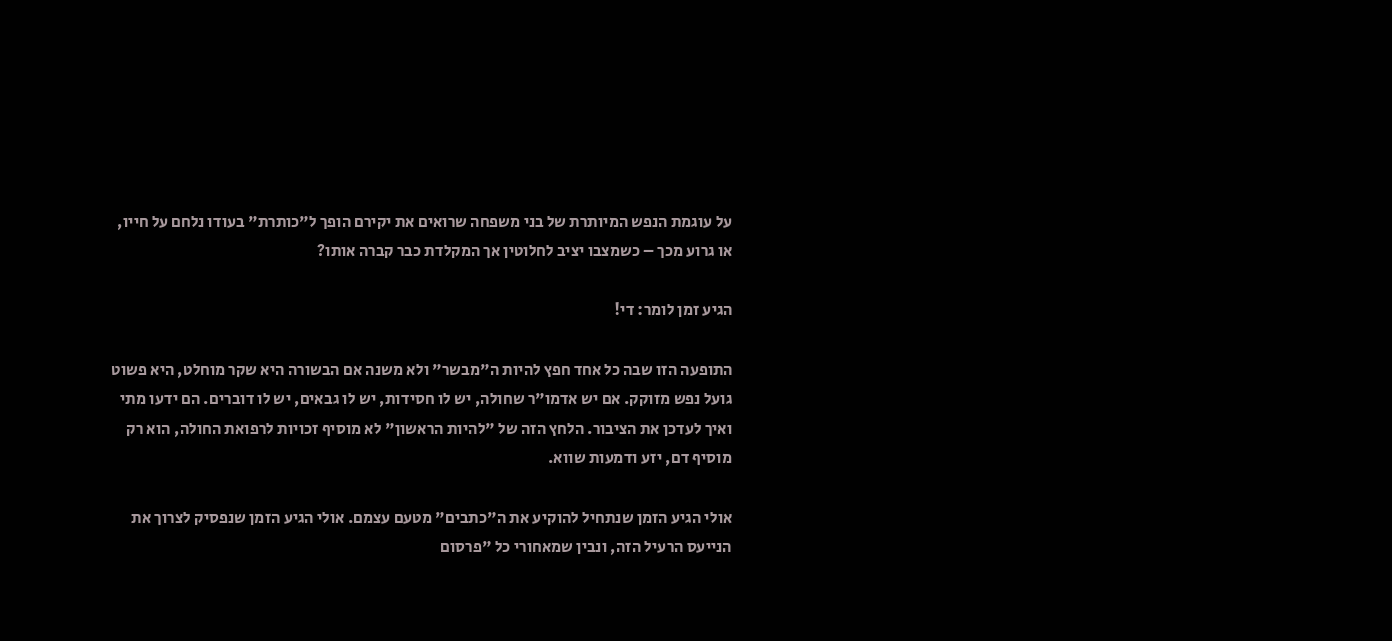על עוגמת הנפש המיותרת של בני משפחה שרואים את יקירם הופך ל"כותרת" בעודו נלחם על חייו, או גרוע מכך – כשמצבו יציב לחלוטין אך המקלדת כבר קברה אותו?

הגיע זמן לומר: די!

התופעה הזו שבה כל אחד חפץ להיות ה"מבשר" ולא משנה אם הבשורה היא שקר מוחלט, היא פשוט גועל נפש מזוקק. אם יש אדמו"ר שחולה, יש לו חסידות, יש לו גבאים, יש לו דוברים. הם ידעו מתי ואיך לעדכן את הציבור. הלחץ הזה של "להיות הראשון" לא מוסיף זכויות לרפואת החולה, הוא רק מוסיף דם, יזע ודמעות שווא.

אולי הגיע הזמן שנתחיל להוקיע את ה"כתבים" מטעם עצמם. אולי הגיע הזמן שנפסיק לצרוך את הנייעס הרעיל הזה, ונבין שמאחורי כל "פרסום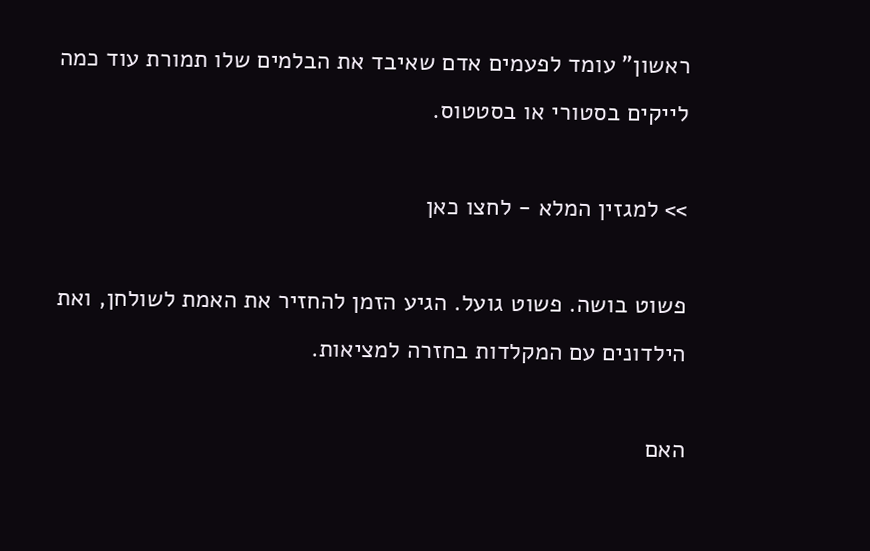ראשון" עומד לפעמים אדם שאיבד את הבלמים שלו תמורת עוד כמה לייקים בסטורי או בסטטוס.

>> למגזין המלא - לחצו כאן

פשוט בושה. פשוט גועל. הגיע הזמן להחזיר את האמת לשולחן, ואת הילדונים עם המקלדות בחזרה למציאות.

האם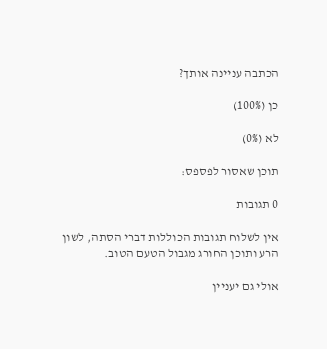הכתבה עניינה אותך?

כן (100%)

לא (0%)

תוכן שאסור לפספס:

0 תגובות

אין לשלוח תגובות הכוללות דברי הסתה, לשון הרע ותוכן החורג מגבול הטעם הטוב.

אולי גם יעניין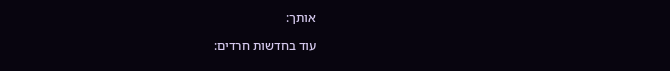אותך:

עוד בחדשות חרדים: